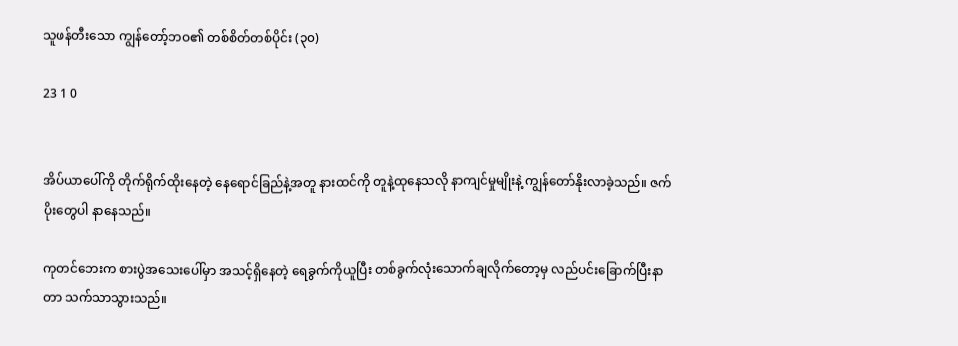သူဖန်တီးသော ကျွန်တော့်ဘဝ၏ တစ်စိတ်တစ်ပိုင်း (၃၀)

23 1 0


အိပ်ယာပေါ်ကို တိုက်ရိုက်ထိုးနေတဲ့ နေရောင်ခြည်နဲ့အတူ နားထင်ကို တူနဲ့ထုနေသလို နာကျင်မှုမျိုးနဲ့ ကျွန်တော်နိုးလာခဲ့သည်။ ဇက်ပိုးတွေပါ နာနေသည်။

ကုတင်ဘေးက စားပွဲအသေးပေါ်မှာ အသင့်ရှိနေတဲ့ ရေခွက်ကိုယူပြီး တစ်ခွက်လုံးသောက်ချလိုက်တော့မှ လည်ပင်းခြောက်ပြီးနာတာ သက်သာသွားသည်။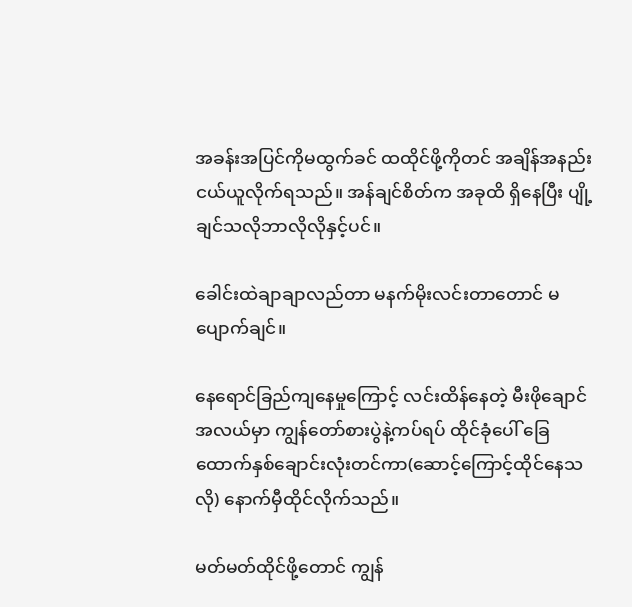အခန်းအပြင်ကိုမထွက်ခင် ထထိုင်ဖို့ကိုတင် အချိန်အနည်းငယ်ယူလိုက်ရသည်။ အန်ချင်စိတ်က အခုထိ ရှိနေပြီး ပျို့ချင်သလိုဘာလိုလိုနှင့်ပင်။

ခေါင်းထဲချာချာလည်တာ မနက်မိုးလင်းတာတောင် မပျောက်ချင်။

နေရောင်ခြည်ကျနေမှုကြောင့် လင်းထိန်နေတဲ့ မီးဖိုချောင်အလယ်မှာ ကျွန်တော်စားပွဲနဲ့ကပ်ရပ် ထိုင်ခုံပေါ် ခြေထောက်နှစ်ချောင်းလုံးတင်ကာ(ဆောင့်ကြောင့်ထိုင်နေသလို) နောက်မှီထိုင်လိုက်သည်။

မတ်မတ်ထိုင်ဖို့တောင် ကျွန်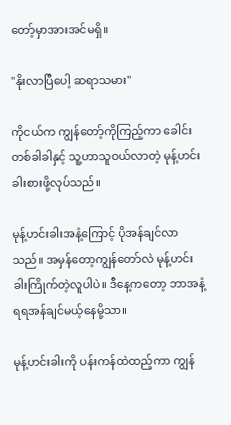တော့်မှာအားအင်မရှိ။

"နိုးလာပြီပေါ့ ဆရာသမား"

ကိုငယ်က ကျွန်တော့်ကိုကြည့်ကာ ခေါင်းတစ်ခါခါနှင့် သူ့ဟာသူဝယ်လာတဲ့ မုန့်ဟင်းခါးစားဖို့လုပ်သည်။

မုန့်ဟင်းခါးအနံ့ကြောင့် ပိုအန်ချင်လာသည်။ အမှန်တော့ကျွန်တော်လဲ မုန့်ဟင်းခါးကြိုက်တဲ့လူပါပဲ။ ဒီနေ့ကတော့ ဘာအနံ့ရရအန်ချင်မယ့်နေမို့သာ။

မုန့်ဟင်းခါးကို ပန်းကန်ထဲထည့်ကာ ကျွန်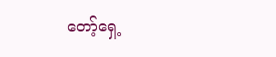တော့်ရှေ့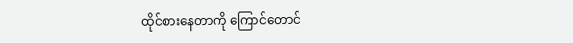ထိုင်စားနေတာကို ကြောင်တောင်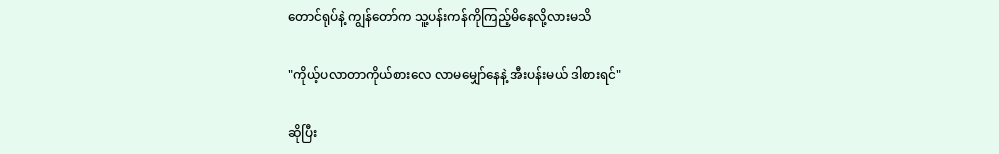တောင်ရုပ်နဲ့ ကျွန်တော်က သူ့ပန်းကန်ကိုကြည့်မိနေလို့လားမသိ

"ကိုယ့်ပလာတာကိုယ်စားလေ လာမမျှော်နေနဲ့ အီးပန်းမယ် ဒါစားရင်"

ဆိုပြီး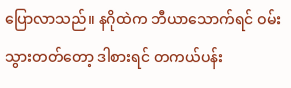ပြောလာသည်။ နဂိုထဲက ဘီယာသောက်ရင် ဝမ်းသွားတတ်တော့ ဒါစားရင် တကယ်ပန်း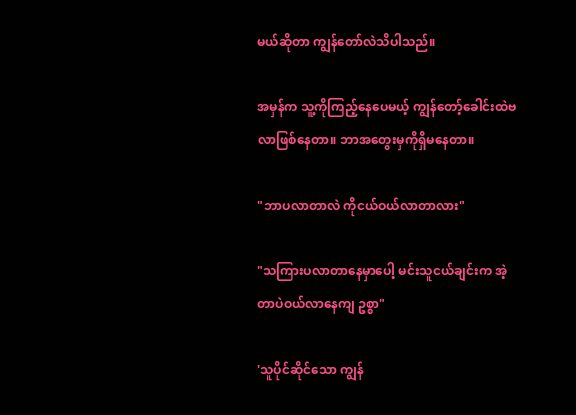မယ်ဆိုတာ ကျွန်တော်လဲသိပါသည်။

အမှန်က သူ့ကိုကြည့်နေပေမယ့် ကျွန်တော့်ခေါင်းထဲဗလာဖြစ်နေတာ။ ဘာအတွေးမှကိုရှိမနေတာ။

"ဘာပလာတာလဲ ကိုငယ်ဝယ်လာတာလား"

"သကြားပလာတာနေမှာပေါ့ မင်းသူငယ်ချင်းက အဲ့တာပဲဝယ်လာနေကျ ဥစ္စာ"

'သူပိုင်ဆိုင်သော ကျွန်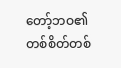တော့်ဘဝ၏ တစ်စိတ်တစ်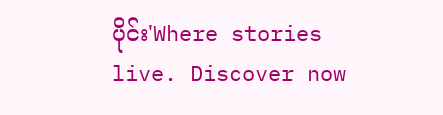ပိုင်း'Where stories live. Discover now